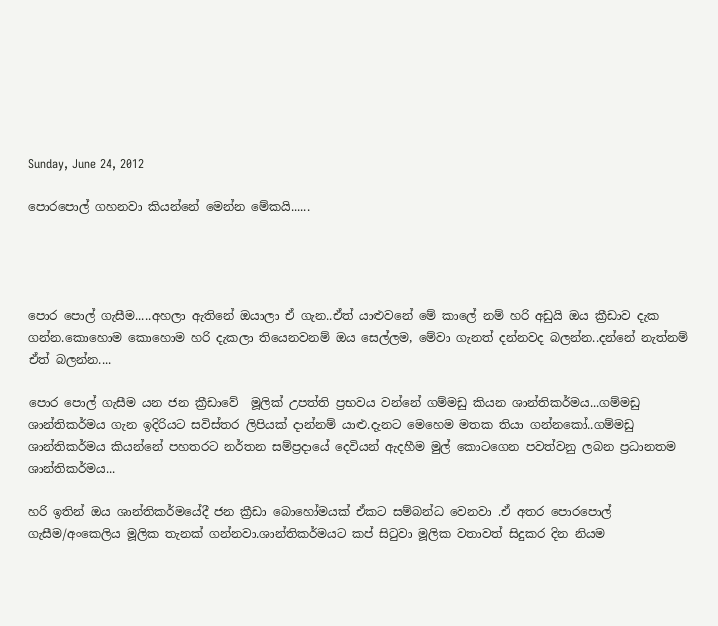Sunday, June 24, 2012

පොරපොල් ගහනවා කියන්නේ මෙන්න මේකයි......




පොර පොල් ගැසීම.....අහලා ඇතිනේ ඔයාලා ඒ ගැන..ඒත් යාළුවනේ මේ කාලේ නම් හරි අඩුයි ඔය ක්‍රීඩාව දැක ගන්න.කොහොම කොහොම හරි දැකලා තියෙනවනම් ඔය සෙල්ලම, මේවා ගැනත් දන්නවද බලන්න..දන්නේ නැත්නම් ඒත් බලන්න....

පොර පොල් ගැසීම යන ජන ක්‍රීඩාවේ  මූලික් උපත්ති ප්‍රභවය වන්නේ ගම්මඩු කියන ශාන්තිකර්මය...ගම්මඩු ශාන්තිකර්මය ගැන ඉදිරියට සවිස්තර ලිපියක් දාන්නම් යාළු.දැනට මෙහෙම මතක තියා ගන්නකෝ..ගම්මඩු ශාන්තිකර්මය කියන්නේ පහතරට නර්තන සම්ප්‍රදායේ දෙවියන් ඇදහීම මුල් කොටගෙන පවත්වනු ලබන ප්‍රධානතම ශාන්තිකර්මය...

හරි ඉතින් ඔය ශාන්තිකර්මයේදී ජන ක්‍රීඩා බොහෝමයක් ඒකට සම්බන්ධ වෙනවා .ඒ අතර පොරපොල් ගැසීම/අංකෙලිය මූලික තැනක් ගන්නවා.ශාන්තිකර්මයට කප් සිටුවා මූලික වතාවත් සිදුකර දින නියම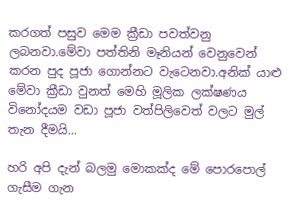කරගත් පසුව මෙම ක්‍රීඩා පවත්වනු ලබනවා.මේවා පත්තිනි මෑනියන් වෙනුවෙන් කරන පුද පූජා ගොන්නට වැටෙනවා.අනික් යාළු මේවා ක්‍රීඩා වුනත් මෙහි මූලික ලක්ෂණය විනෝදයම වඩා පූජා වත්පිලිවෙත් වලට මුල් තැන දීමයි...

හරි අපි දැන් බලමු මොකක්ද මේ පොරපොල් ගැසීම ගැන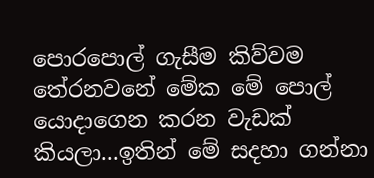පොරපොල් ගැසීම කිව්වම තේරනවනේ මේක මේ පොල් යොදාගෙන කරන වැඩක් කියලා...ඉතින් මේ සදහා ගන්නා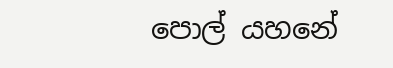පොල් යහනේ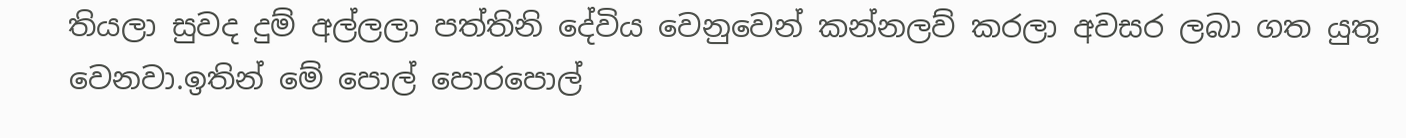තියලා සුවද දුම් අල්ලලා පත්තිනි දේවිය වෙනුවෙන් කන්නලව් කරලා අවසර ලබා ගත යුතු වෙනවා.ඉතින් මේ පොල් පොරපොල්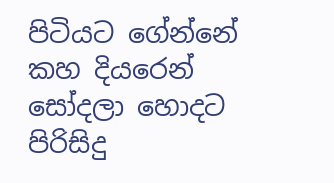පිටියට ගේන්නේ කහ දියරෙන් සෝදලා හොදට පිරිසිදු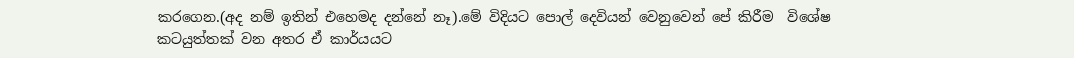කරගෙන.(අද නම් ඉතින් එහෙමද දන්නේ නෑ).මේ විදියට පොල් දෙවියන් වෙනුවෙන් පේ කිරීම  විශේෂ කටයුත්තක් වන අතර ඒ කාර්යයට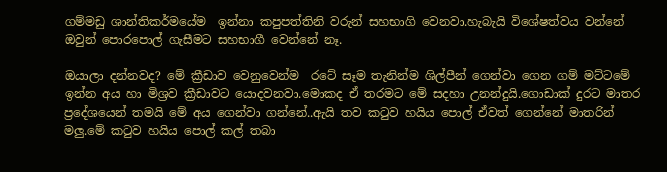ගම්මඩු ශාන්තිකර්මයේම  ඉන්නා කපුපත්තිනි වරුන් සහභාගි වෙනවා.හැබැයි විශේෂත්වය වන්නේ ඔවුන් පොරපොල් ගැසීමට සහභාගී වෙන්නේ නෑ.

ඔයාලා දන්නවද? මේ ක්‍රීඩාව වෙනුවෙන්ම  රටේ සෑම තැනින්ම ශිල්පීන් ගෙන්වා ගෙන ගම් මට්ටමේ ඉන්න අය හා මිශ්‍රව ක්‍රීඩාවට යොදවනවා.මොකද ඒ තරමට මේ සදහා උනන්දුයි.ගොඩාක් දුරට මාතර ප්‍රදේශයෙන් තමයි මේ අය ගෙන්වා ගන්නේ..ඇයි තව කටුව හයිය පොල් ඒවත් ගෙන්නේ මාතරින් මලු.මේ කටුව හයිය පොල් කල් තබා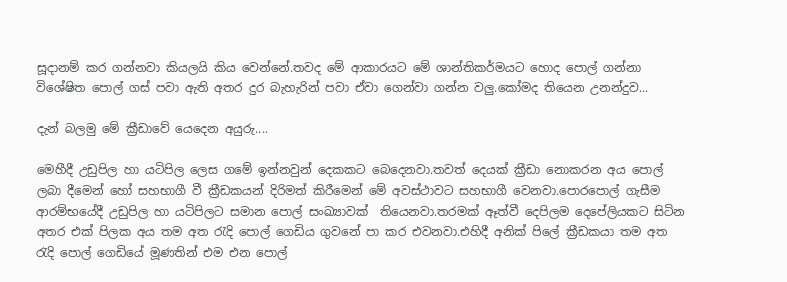සූදානම් කර ගන්නවා කියලයි කිය වෙන්නේ.තවද මේ ආකාරයට මේ ශාන්තිකර්මයට හොද පොල් ගන්නා විශේෂිත පොල් ගස් පවා ඇති අතර දුර බැහැරින් පවා ඒවා ගෙන්වා ගන්න වලු.කෝමද තියෙන උනන්දුව...

දැන් බලමු මේ ක්‍රීඩාවේ යෙදෙන අයුරු....

මෙහීදී උඩුපිල හා යටිපිල ලෙස ගමේ ඉන්නවුන් දෙකකට බෙදෙනවා.තවත් දෙයක් ක්‍රීඩා නොකරන අය පොල් ලබා දීමෙන් හෝ සහභාගී වී ක්‍රීඩකයන් දිරිමත් කිරීමෙන් මේ අවස්ථාවට සහභාගී වෙනවා.පොරපොල් ගැසීම ආරම්භයේදී උඩුපිල හා යටිපිලට සමාන පොල් සංඛ්‍යාවක්  තියෙනවා.තරමක් ඈත්වී දෙපිලම දෙපේලියකට සිටින අතර එක් පිලක අය තම අත රැදි පොල් ගෙඩිය ගුවනේ පා කර එවනවා.එහිදී අනික් පිලේ ක්‍රීඩකයා තම අත රැදි පොල් ගෙඩියේ මූණතින් එම එන පොල්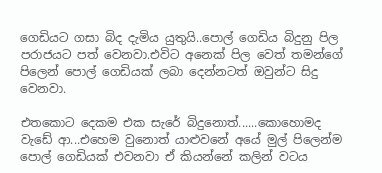ගෙඩියට ගසා බිද දැමිය යුතුයි..පොල් ගෙඩිය බිදුනු පිල පරාජයට පත් වෙනවා.එවිට අනෙක් පිල වෙත් තමන්ගේ පිලෙන් පොල් ගෙඩියක් ලබා දෙන්නටත් ඔවුන්ට සිදු වෙනවා.

එතකොට දෙකම එක සැරේ බිදුනොත්......කොහොමද වැඩේ ආ...එහෙම වුනොත් යාළුවනේ අයේ මුල් පිලෙන්ම පොල් ගෙඩියක් එවනවා ඒ කියන්නේ කලින් වටය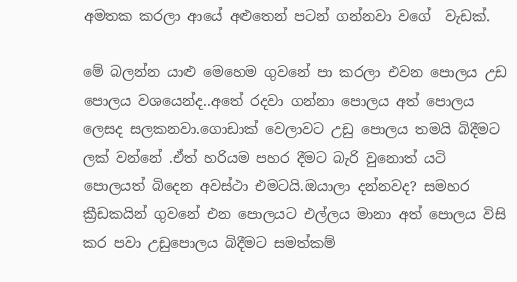අමතක කරලා ආයේ අළුතෙන් පටන් ගන්නවා වගේ  වැඩක්.

මේ බලන්න යාළු මෙහෙම ගුවනේ පා කරලා එවන පොලය උඩ පොලය වශයෙන්ද..අතේ රදවා ගන්නා පොලය අත් පොලය ලෙසද සලකනවා.ගොඩාක් වෙලාවට උඩු පොලය තමයි බිදීමට ලක් වන්නේ .ඒත් හරියම පහර දීමට බැරි වුනොත් යටි පොලයත් බිදෙන අවස්ථා එමටයි.ඔයාලා දන්නවද? සමහර ක්‍රීඩකයින් ගුවනේ එන පොලයට එල්ලය මානා අත් පොලය විසි කර පවා උඩුපොලය බිදීමට සමත්කම්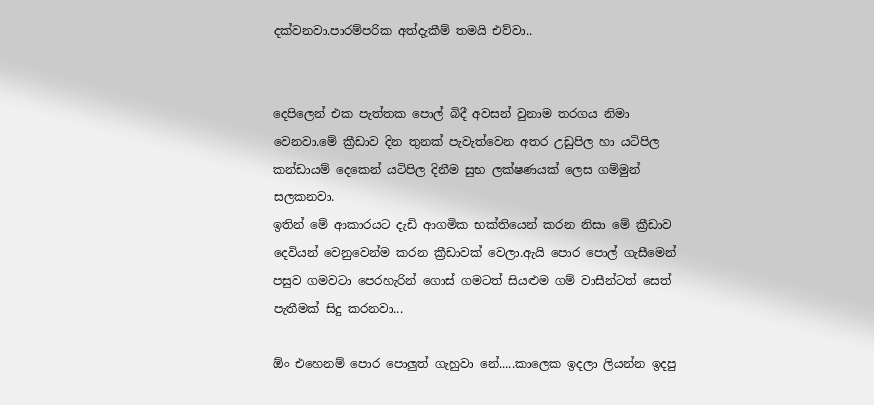දක්වනවා.පාරම්පරික අත්දැකීම් තමයි එව්වා..


දෙපිලෙන් එක පැත්තක පොල් බිදී අවසන් වුනාම තරගය නිමා වෙනවා.මේ ක්‍රීඩාව දින තුනක් පැවැත්වෙන අතර උඩුපිල හා යටිපිල කන්ඩායම් දෙකෙන් යටිපිල දිනීම සුභ ලක්ෂණයක් ලෙස ගම්මුන් සලකනවා.
ඉතින් මේ ආකාරයට දැඩි ආගමික භක්තියෙන් කරන නිසා මේ ක්‍රීඩාව දෙවියන් වෙනුවෙන්ම කරන ක්‍රීඩාවක් වෙලා.ඇයි පොර පොල් ගැසීමෙන් පසුව ගමවටා පෙරහැරින් ගොස් ගමටත් සියළුම ගම් වාසීන්ටත් සෙත් පැතීමක් සිදු කරනවා...

ඕං එහෙනම් පොර පොලුත් ගැහුවා නේ.....කාලෙක ඉදලා ලියන්න ඉදපු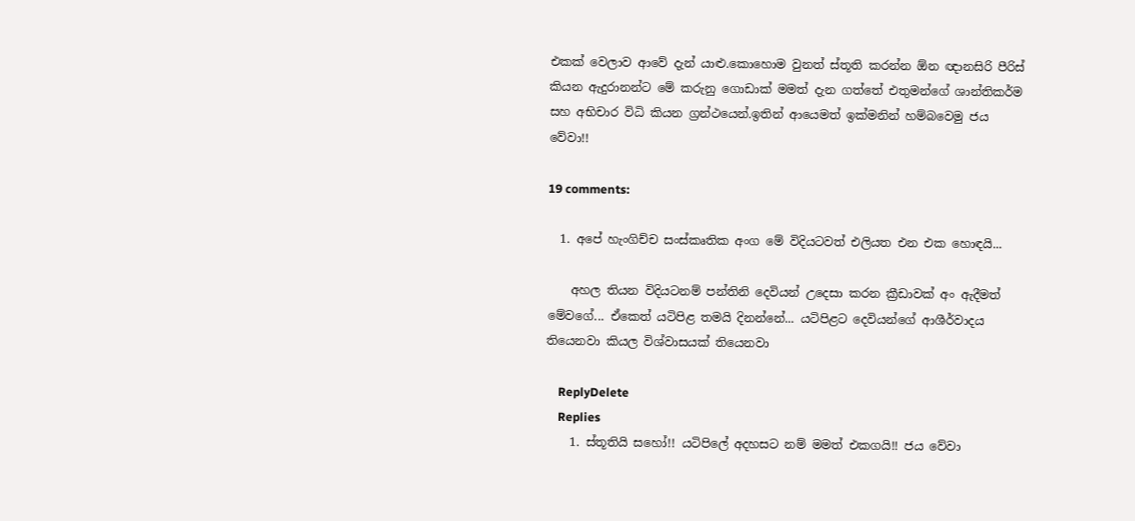එකක් වෙලාව ආවේ දැන් යාළු.කොහොම වුනත් ස්තූති කරන්න ඕන ඥානසිරි පීරිස් කියන ඇදුරානන්ට මේ කරුනු ගොඩාක් මමත් දැන ගත්තේ එතුමන්ගේ ශාන්තිකර්ම සහ අභිචාර විධි කියන ග්‍රන්ථයෙන්.ඉතින් ආයෙමත් ඉක්මනින් හම්බවෙමු ජය වේවා!!

19 comments:

  1. අපේ හැංගිච්ච සංස්කෘතික අංග මේ විදියටවත් එලියත එන එක හොඳයි...

    අහල තියන විදියටනම් පන්තිනි දෙවියන් උදෙසා කරන ක්‍රීඩාවක් අං ඇදීමත් මේවගේ... ඒකෙත් යටිපිළ තමයි දිනන්නේ... යටිපිළට දෙවියන්ගේ ආශීර්වාදය තියෙනවා කියල විශ්වාසයක් තියෙනවා

    ReplyDelete
    Replies
    1. ස්තූතියි සහෝ!! යටිපිලේ අදහසට නම් මමත් එකගයි!! ජය වේවා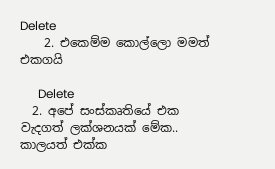Delete
    2. එකෙම්ම කොල්ලො මමත් එකගයි

      Delete
  2. අපේ සංස්කෘතියේ එක වැදගත් ලක්ශනයක් මේක.. කාලයත් එක්ක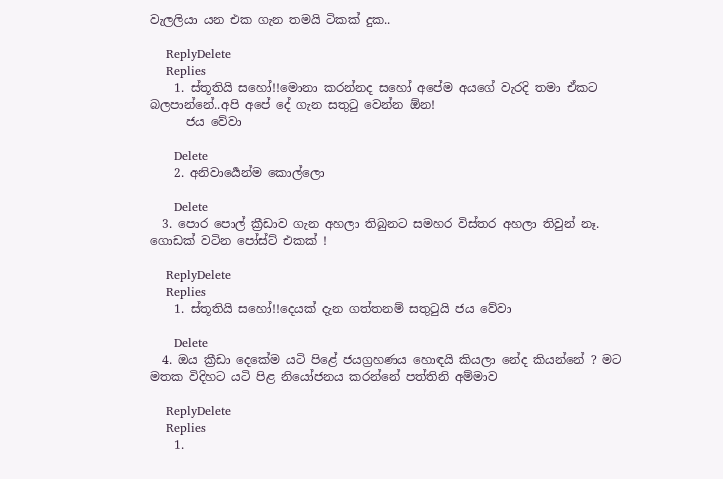වැලලියා යන එක ගැන තමයි ටිකක් දුක..

    ReplyDelete
    Replies
    1. ස්තූතියි සහෝ!!මොනා කරන්නද සහෝ අපේම අයගේ වැරදි තමා ඒකට බලපාන්නේ..අපි අපේ දේ ගැන සතුටු වෙන්න ඕන!
      ජය වේවා

      Delete
    2. අනිවාර්‍යෙන්ම කොල්ලො

      Delete
  3. පොර පොල් ක්‍රීඩාව ගැන අහලා තිබුනට සමහර විස්තර අහලා තිවුන් නෑ. ගොඩක් වටින පෝස්ට් එකක් !

    ReplyDelete
    Replies
    1. ස්තූතියි සහෝ!!දෙයක් දැන ගත්තනම් සතුටුයි ජය වේවා

      Delete
  4. ඔය ක්‍රීඩා දෙකේම යටි පිළේ ජයග්‍රහණය හොඳයි කියලා නේද කියන්නේ ? මට මතක විදිහට යටි පිළ නියෝජනය කරන්නේ පත්තිනි අම්මාව

    ReplyDelete
    Replies
    1.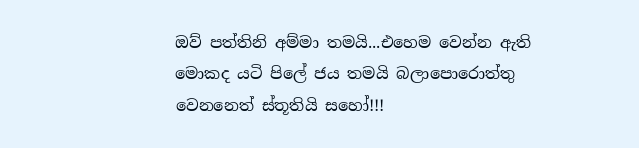ඔව් පත්තිනි අම්මා තමයි...එහෙම වෙන්න ඇති මොකද යටි පිලේ ජය තමයි බලාපොරොත්තු වෙනනෙත් ස්තූතියි සහෝ!!!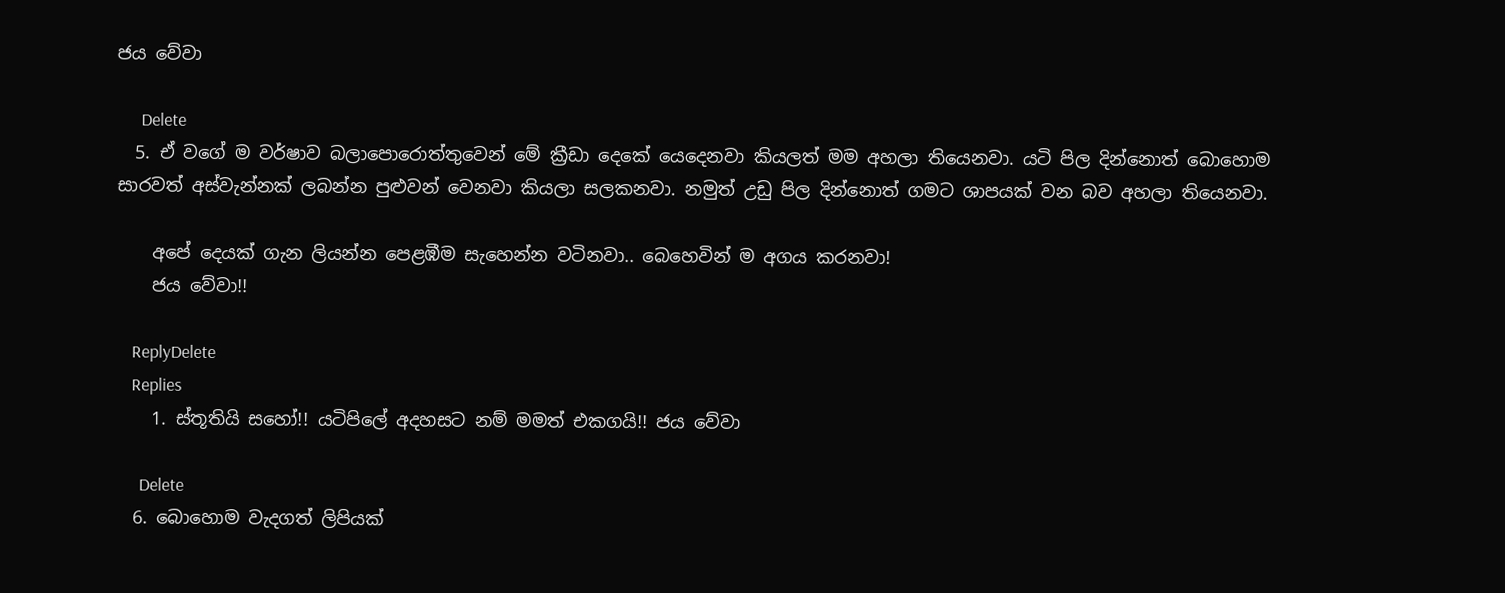ජය වේවා

      Delete
  5. ඒ වගේ ම වර්ෂාව බලාපොරොත්තුවෙන් මේ ක්‍රීඩා දෙකේ යෙදෙනවා කියලත් මම අහලා තියෙනවා. යටි පිල දින්නොත් බොහොම සාරවත් අස්වැන්නක් ලබන්න පුළුවන් වෙනවා කියලා සලකනවා. නමුත් උඩු පිල දින්නොත් ගමට ශාපයක් වන බව අහලා තියෙනවා.

    අපේ දෙයක් ගැන ලියන්න පෙළඹීම සැහෙන්න වටිනවා.. බෙහෙවින් ම අගය කරනවා!
    ජය වේවා!!

    ReplyDelete
    Replies
    1. ස්තූතියි සහෝ!! යටිපිලේ අදහසට නම් මමත් එකගයි!! ජය වේවා

      Delete
  6. බොහොම වැදගත් ලිපියක්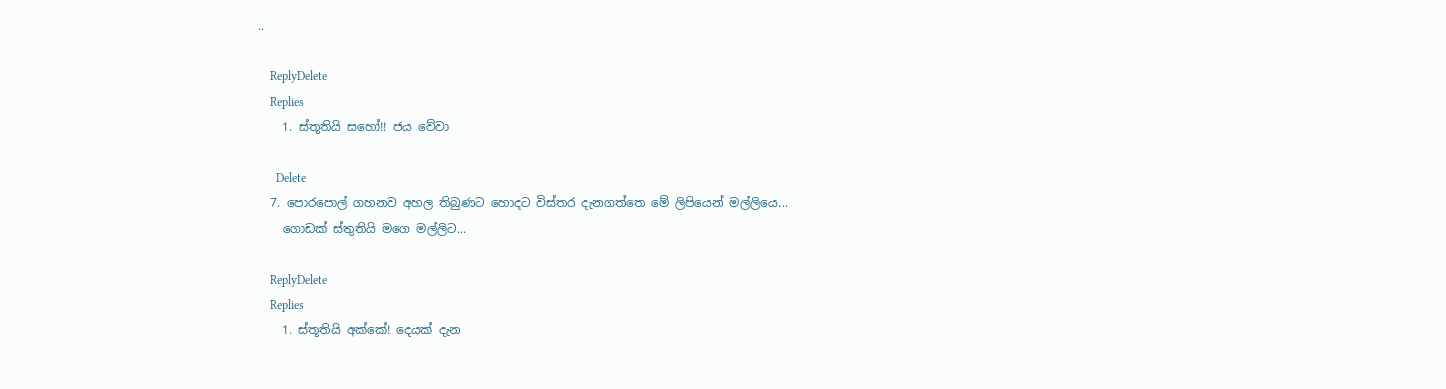..

    ReplyDelete
    Replies
    1. ස්තූතියි සහෝ!! ජය වේවා

      Delete
  7. පොරපොල් ගහනව අහල තිබුණට හොදට විස්තර දැනගත්තෙ මේ ලිපියෙන් මල්ලියෙ...
    ගොඩක් ස්තුතියි මගෙ මල්ලිට...

    ReplyDelete
    Replies
    1. ස්තූතියි අක්කේ! දෙයක් දැන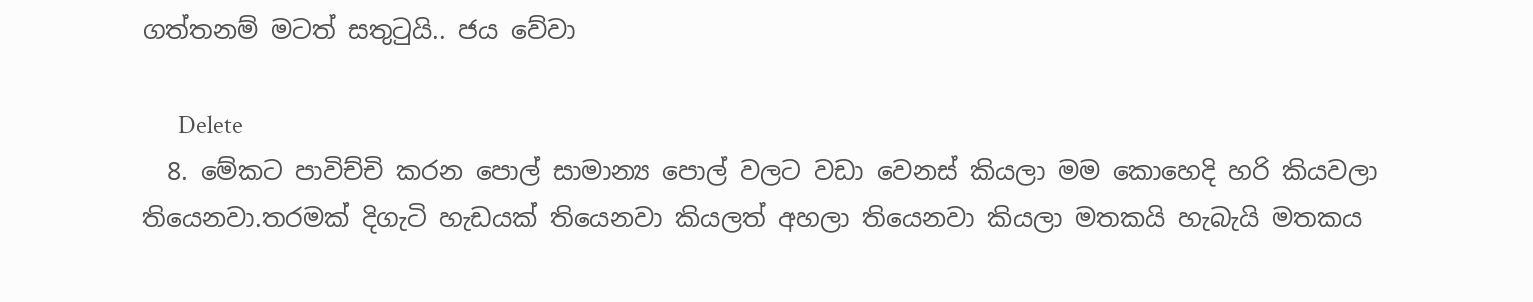ගත්තනම් මටත් සතුටුයි.. ජය වේවා

      Delete
  8. මේකට පාවිච්චි කරන පොල් සාමාන්‍ය පොල් වලට වඩා වෙනස් කියලා මම කොහෙදි හරි කියවලා තියෙනවා.තරමක් දිගැටි හැඩයක් තියෙනවා කියලත් අහලා තියෙනවා කියලා මතකයි හැබැයි මතකය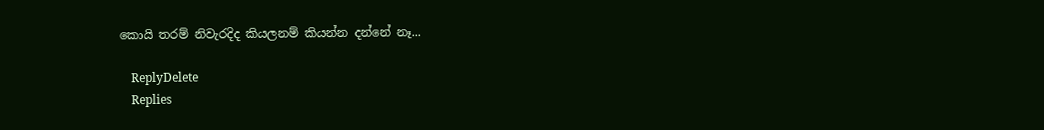කොයි තරම් නිවැරදිද කියලනම් කියන්න දන්නේ නෑ...

    ReplyDelete
    Replies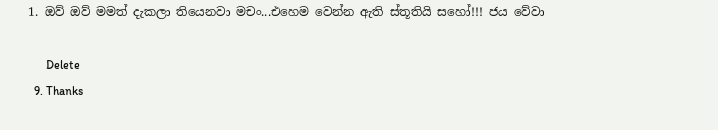1. ඔව් ඔව් මමත් දැකලා තියෙනවා මචං...එහෙම වෙන්න ඇති ස්තූතියි සහෝ!!! ජය වේවා

      Delete
  9. Thanks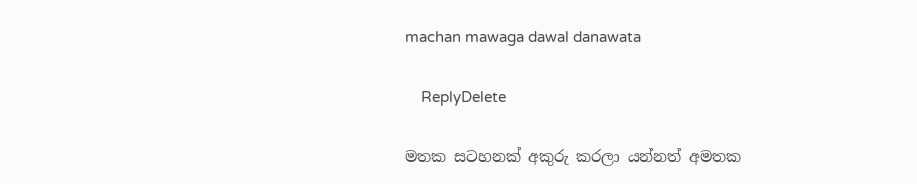machan mawaga dawal danawata

    ReplyDelete

මතක සටහනක් අකුරු කරලා යන්නත් අමතක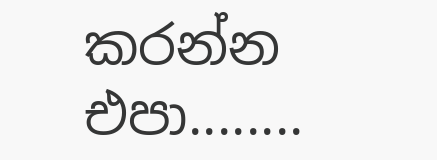කරන්න එපා........